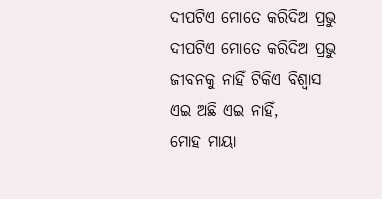ଦୀପଟିଏ ମୋତେ କରିଦିଅ ପ୍ରଭୁ
ଦୀପଟିଏ ମୋତେ କରିଦିଅ ପ୍ରଭୁ
ଜୀବନକୁ ନାହିଁ ଟିକିଏ ବିଶ୍ୱାସ
ଏଇ ଅଛି ଏଇ ନାହିଁ,
ମୋହ ମାୟା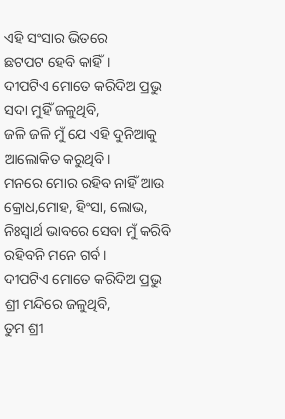ଏହି ସଂସାର ଭିତରେ
ଛଟପଟ ହେବି କାହିଁ।
ଦୀପଟିଏ ମୋତେ କରିଦିଅ ପ୍ରଭୁ
ସଦା ମୁହିଁ ଜଳୁଥିବି,
ଜଳି ଜଳି ମୁଁ ଯେ ଏହି ଦୁନିଆକୁ
ଆଲୋକିତ କରୁଥିବି।
ମନରେ ମୋର ରହିବ ନାହିଁ ଆଉ
କ୍ରୋଧ,ମୋହ, ହିଂସା, ଲୋଭ,
ନିଃସ୍ବାର୍ଥ ଭାବରେ ସେବା ମୁଁ କରିବି
ରହିବନି ମନେ ଗର୍ବ।
ଦୀପଟିଏ ମୋତେ କରିଦିଅ ପ୍ରଭୁ
ଶ୍ରୀ ମନ୍ଦିରେ ଜଳୁଥିବି,
ତୁମ ଶ୍ରୀ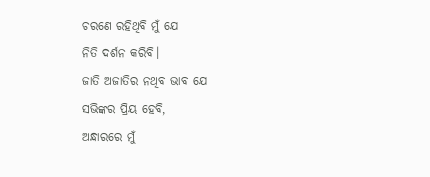ଚରଣେ ରହିଥିବି ମୁଁ ଯେ
ନିତି ଦର୍ଶନ କରିବି।
ଜାତି ଅଜାତିର ନଥିବ ଭାବ ଯେ
ସଭିଙ୍କର ପ୍ରିୟ ହେବି,
ଅନ୍ଧାରରେ ମୁଁ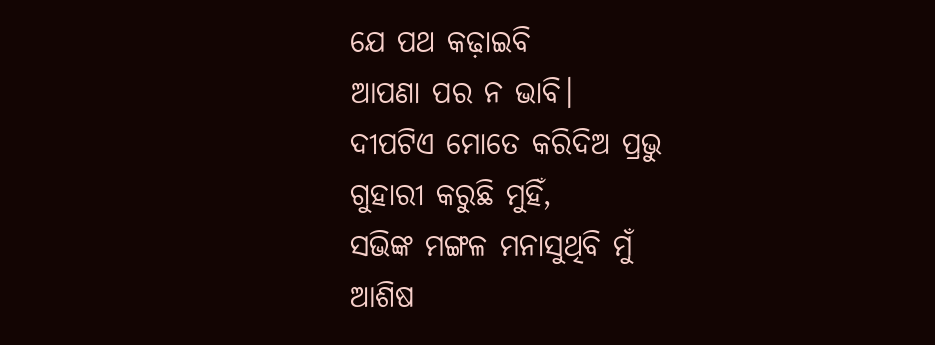ଯେ ପଥ କଢ଼ାଇବି
ଆପଣା ପର ନ ଭାବି।
ଦୀପଟିଏ ମୋତେ କରିଦିଅ ପ୍ରଭୁ
ଗୁହାରୀ କରୁଛି ମୁହିଁ,
ସଭିଙ୍କ ମଙ୍ଗଳ ମନାସୁଥିବି ମୁଁ
ଆଶିଷ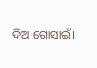ଦିଅ ଗୋସାଇଁ।